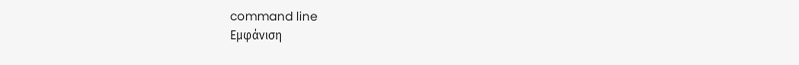command line
Εμφάνιση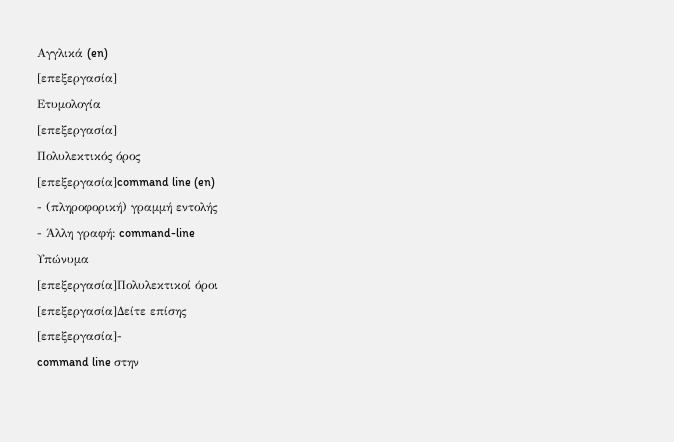Αγγλικά (en)
[επεξεργασία]
Ετυμολογία
[επεξεργασία]
Πολυλεκτικός όρος
[επεξεργασία]command line (en)
- (πληροφορική) γραμμή εντολής
- Άλλη γραφή: command-line
Υπώνυμα
[επεξεργασία]Πολυλεκτικοί όροι
[επεξεργασία]Δείτε επίσης
[επεξεργασία]-
command line στην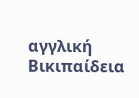αγγλική Βικιπαίδεια